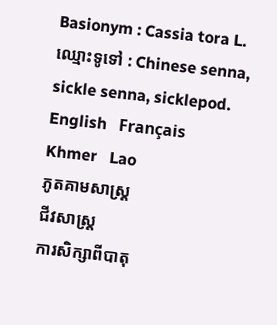Basionym : Cassia tora L.
ឈ្មោះទូទៅ : Chinese senna, sickle senna, sicklepod.
English   Français   Khmer   Lao
ភូតគាមសាស្ត្រ
ជីវសាស្ត្រ
ការសិក្សាពីបាតុ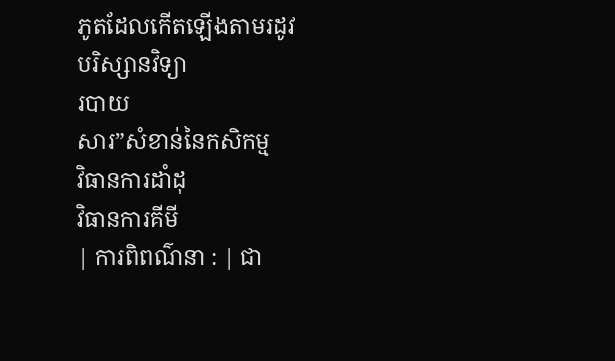ភូតដែលកើតឡើងតាមរដូវ
បរិស្សានវិទ្យា
របាយ
សារ”សំខាន់នៃកសិកម្ម
វិធានការដាំដុ
វិធានការគីមី
| ការពិពណ៌នា : | ជា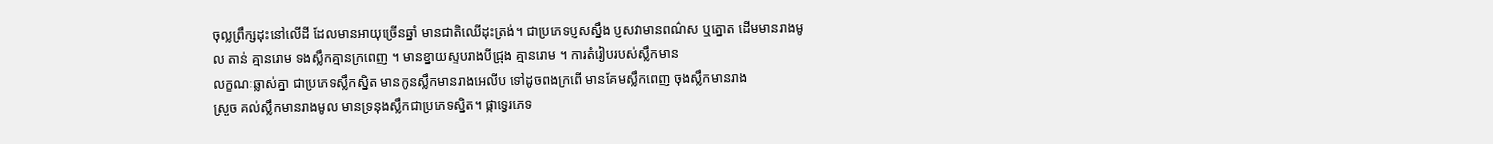ចុល្លព្រឹក្សដុះនៅលើដី ដែលមានអាយុច្រើនឆ្នាំ មានជាតិឈើដុះត្រង់។ ជាប្រភេទប្ញសស្នឹង ប្ញសវាមានពណ៌ស ឬត្នោត ដើមមានរាងមូល តាន់ គ្មានរោម ទងស្លឹកគ្មានក្រពេញ ។ មានខ្នាយស្ទបរាងបីជ្រុង គ្មានរោម ។ ការតំរៀបរបស់ស្លឹកមាន
លក្ខណៈឆ្លាស់គ្នា ជាប្រភេទស្លឹកស្និត មានកូនស្លឹកមានរាងអេលីប ទៅដូចពងក្រពើ មានគែមស្លឹកពេញ ចុងស្លឹកមានរាង
ស្រួច គល់ស្លឹកមានរាងមូល មានទ្រនុងស្លឹកជាប្រភេទស្និត។ ផ្កាទ្វេរភេទ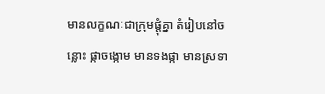មានលក្ខណៈជាក្រុមផ្តុំគ្នា តំរៀបនៅចន្លោះ ផ្កាចង្កោម មានទងផ្កា មានស្រទា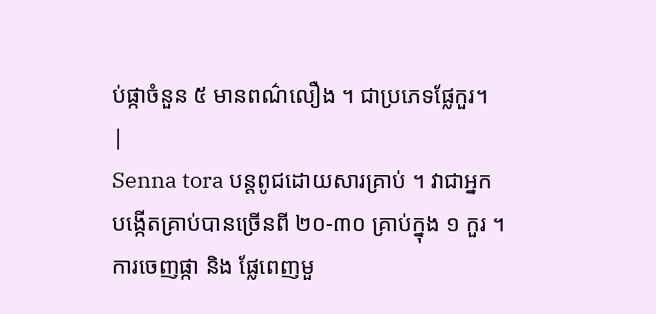ប់ផ្កាចំនួន ៥ មានពណ៌លឿង ។ ជាប្រភេទផ្លែកួរ។
|
Senna tora បន្តពូជដោយសារគ្រាប់ ។ វាជាអ្នកបង្កើតគ្រាប់បានច្រើនពី ២០-៣០ គ្រាប់ក្នុង ១ កួរ ។
ការចេញផ្កា និង ផ្លែពេញមួ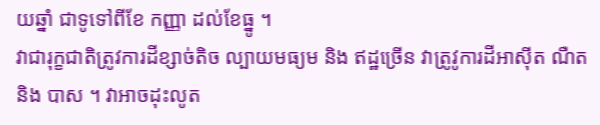យឆ្នាំ ជាទូទៅពីខែ កញ្ញា ដល់ខែធ្នូ ។
វាជារុក្ខជាតិត្រូវការដីខ្សាច់តិច ល្បាយមធ្យម និង ឥដ្ឋច្រើន វាត្រូវូការដីអាស៊ីត ណឺត និង បាស ។ វាអាចដុះលូត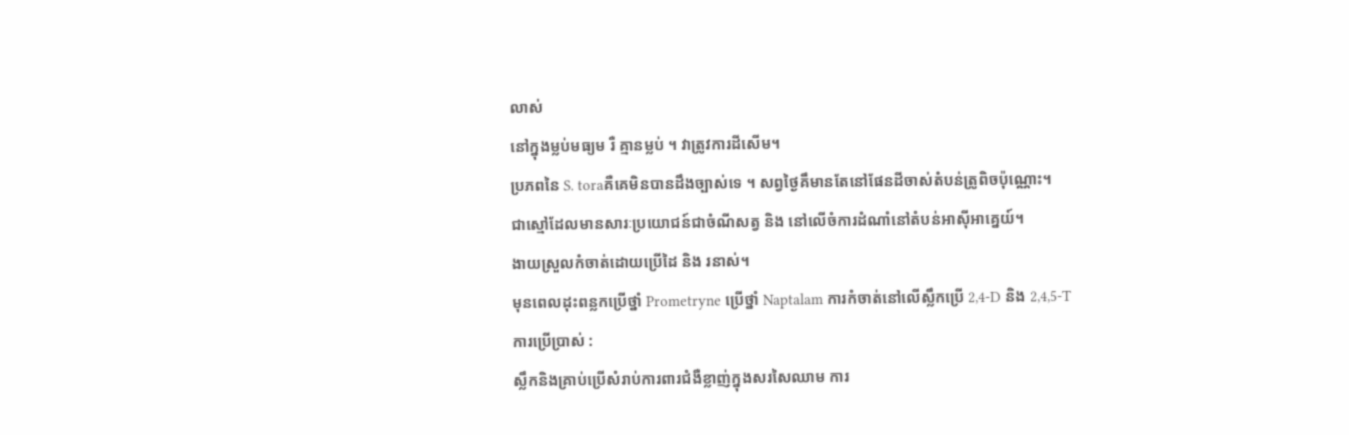លាស់
នៅក្នុងម្លប់មធ្យម រឺ គ្មានម្លប់ ។ វាត្រូវការដីសើម។
ប្រភពនៃ S. toraគឺគេមិនបានដឹងច្បាស់ទេ ។ សព្វថ្ងៃគឹមានតែនៅផែនដីចាស់តំបន់ត្រូពិចប៉ុណ្ណោះ។
ជាស្មៅដែលមានសារៈប្រយោជន៍ជាចំណីសត្វ និង នៅលើចំការដំណាំនៅតំបន់អាស៊ីអាគ្នេយ៍។
ងាយស្រួលកំចាត់ដោយប្រើដៃ និង រនាស់។
មុនពេលដុះពន្លកប្រើថ្នាំ Prometryne ប្រើថ្នាំ Naptalam ការកំចាត់នៅលើស្លឹកប្រើ 2,4-D និង 2,4,5-T
ការប្រើប្រាស់ :
ស្លឹកនិងគ្រាប់ប្រើសំរាប់ការពារជំងឺខ្លាញ់ក្នុងសរសៃឈាម ការ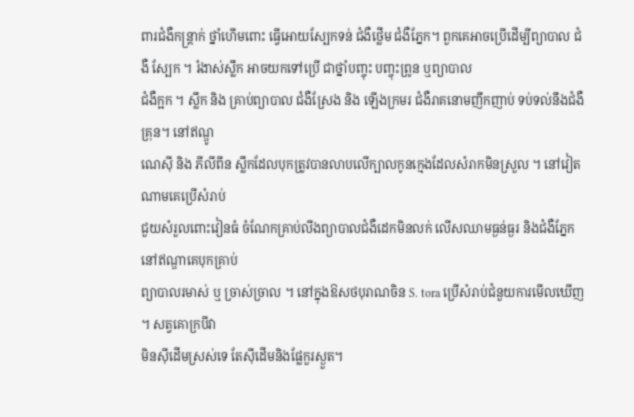ពារជំងឺកន្ត្រាក់ ថ្នាំហើមពោះ ធ្វើអោយស្បែកទន់ ជំងឺថ្លើម ជំងឺភ្នែក។ ពួកគេអាចប្រើដើម្បីព្យាបាល ជំងឺ ស្បែក ។ រំងាស់ស្លឹក អាចយកទៅប្រើ ជាថ្នាំបញ្ចុះ បញ្ចុះព្រូន ឬព្យាបាល
ជំងឺក្អក ។ ស្លឹក និង គ្រាប់ព្យាបាល ជំងឺស្រែង និង ឡើងក្រមរ ជំងឺរាគនោមញឹកញាប់ ទប់ទល់នឹងជំងឺគ្រុន។ នៅឥណ្ឌូ
ណេស៊ី និង ភីលីពីន ស្លឹកដែលបុកត្រូវបានលាបលើក្បាលកូនក្មេងដែលសំរាកមិនស្រួល ។ នៅវៀតណាមគេប្រើសំរាប់
ជួយសំរួលពោះវៀនធំ ចំណែកគ្រាប់លីងព្យាបាលជំងឺដេកមិនលក់ លើសឈាមធ្ងន់ធ្ងរ និងជំងឺភ្នែកនៅឥណ្ឌាគេបុកគ្រាប់
ព្យាបាលរមាស់ ឬ ច្រាស់ច្រាល ។ នៅក្នុងឱសថបុរាណចិន S. tora ប្រើសំរាប់ជំនួយការមើលឃើញ ។ សត្វគោក្របីវា
មិនស៊ីដើមស្រស់ទេ តែស៊ីដើមនិងផ្លែកួរស្ងួត។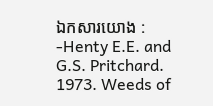ឯកសារយោង :
-Henty E.E. and G.S. Pritchard. 1973. Weeds of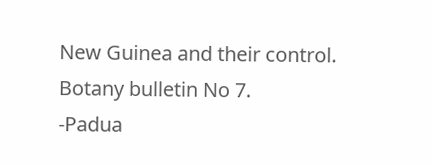New Guinea and their control. Botany bulletin No 7.
-Padua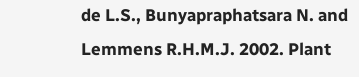de L.S., Bunyapraphatsara N. and Lemmens R.H.M.J. 2002. Plant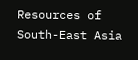Resources of South-East Asia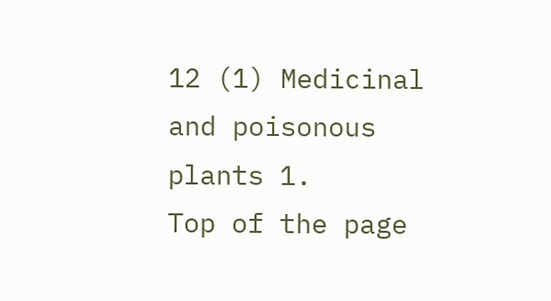12 (1) Medicinal and poisonous plants 1.
Top of the page